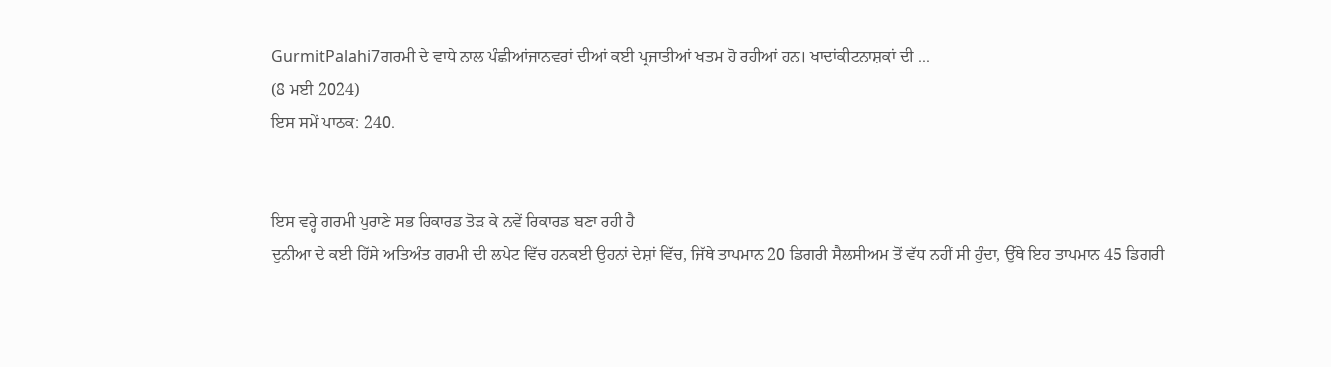GurmitPalahi7ਗਰਮੀ ਦੇ ਵਾਧੇ ਨਾਲ ਪੰਛੀਆਂਜਾਨਵਰਾਂ ਦੀਆਂ ਕਈ ਪ੍ਰਜਾਤੀਆਂ ਖਤਮ ਹੋ ਰਹੀਆਂ ਹਨ। ਖਾਦਾਂਕੀਟਨਾਸ਼ਕਾਂ ਦੀ ...
(8 ਮਈ 2024)
ਇਸ ਸਮੇਂ ਪਾਠਕ: 240.


ਇਸ ਵਰ੍ਹੇ ਗਰਮੀ ਪੁਰਾਣੇ ਸਭ ਰਿਕਾਰਡ ਤੋੜ ਕੇ ਨਵੇਂ ਰਿਕਾਰਡ ਬਣਾ ਰਹੀ ਹੈ
ਦੁਨੀਆ ਦੇ ਕਈ ਹਿੱਸੇ ਅਤਿਅੰਤ ਗਰਮੀ ਦੀ ਲਪੇਟ ਵਿੱਚ ਹਨਕਈ ਉਹਨਾਂ ਦੇਸ਼ਾਂ ਵਿੱਚ, ਜਿੱਥੇ ਤਾਪਮਾਨ 20 ਡਿਗਰੀ ਸੈਲਸੀਅਮ ਤੋਂ ਵੱਧ ਨਹੀਂ ਸੀ ਹੁੰਦਾ, ਉੱਥੇ ਇਹ ਤਾਪਮਾਨ 45 ਡਿਗਰੀ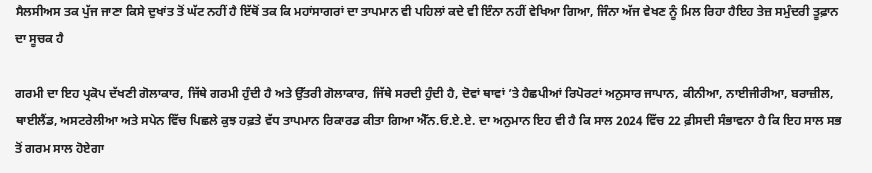ਸੈਲਸੀਅਸ ਤਕ ਪੁੱਜ ਜਾਣਾ ਕਿਸੇ ਦੁਖਾਂਤ ਤੋਂ ਘੱਟ ਨਹੀਂ ਹੈ ਇੱਥੋਂ ਤਕ ਕਿ ਮਹਾਂਸਾਗਰਾਂ ਦਾ ਤਾਪਮਾਨ ਵੀ ਪਹਿਲਾਂ ਕਦੇ ਵੀ ਇੰਨਾ ਨਹੀਂ ਵੇਖਿਆ ਗਿਆ, ਜਿੰਨਾ ਅੱਜ ਵੇਖਣ ਨੂੰ ਮਿਲ ਰਿਹਾ ਹੈਇਹ ਤੇਜ਼ ਸਮੁੰਦਰੀ ਤੂਫ਼ਾਨ ਦਾ ਸੂਚਕ ਹੈ

ਗਰਮੀ ਦਾ ਇਹ ਪ੍ਰਕੋਪ ਦੱਖਣੀ ਗੋਲਾਕਾਰ, ਜਿੱਥੇ ਗਰਮੀ ਹੁੰਦੀ ਹੈ ਅਤੇ ਉੱਤਰੀ ਗੋਲਾਕਾਰ, ਜਿੱਥੇ ਸਰਦੀ ਹੁੰਦੀ ਹੈ, ਦੋਵਾਂ ਥਾਵਾਂ ’ਤੇ ਹੈਛਪੀਆਂ ਰਿਪੋਰਟਾਂ ਅਨੁਸਾਰ ਜਾਪਾਨ, ਕੀਨੀਆ, ਨਾਈਜੀਰੀਆ, ਬਰਾਜ਼ੀਲ, ਥਾਈਲੈਂਡ, ਅਸਟਰੇਲੀਆ ਅਤੇ ਸਪੇਨ ਵਿੱਚ ਪਿਛਲੇ ਕੁਝ ਹਫ਼ਤੇ ਵੱਧ ਤਾਪਮਾਨ ਰਿਕਾਰਡ ਕੀਤਾ ਗਿਆ ਐੱਨ.ਓ.ਏ.ਏ. ਦਾ ਅਨੁਮਾਨ ਇਹ ਵੀ ਹੈ ਕਿ ਸਾਲ 2024 ਵਿੱਚ 22 ਫ਼ੀਸਦੀ ਸੰਭਾਵਨਾ ਹੈ ਕਿ ਇਹ ਸਾਲ ਸਭ ਤੋਂ ਗਰਮ ਸਾਲ ਹੋਏਗਾ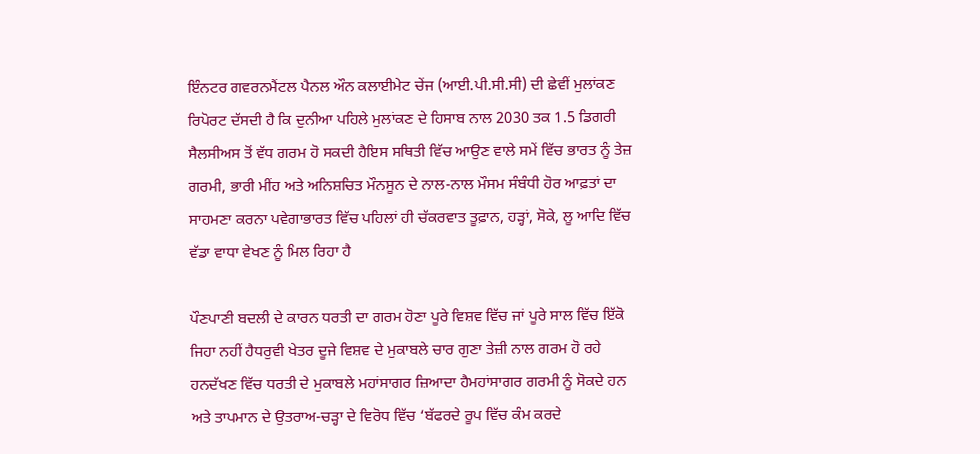ਇੰਨਟਰ ਗਵਰਨਮੈਂਟਲ ਪੈਨਲ ਔਨ ਕਲਾਈਮੇਟ ਚੇਂਜ (ਆਈ.ਪੀ.ਸੀ.ਸੀ) ਦੀ ਛੇਵੀਂ ਮੁਲਾਂਕਣ ਰਿਪੋਰਟ ਦੱਸਦੀ ਹੈ ਕਿ ਦੁਨੀਆ ਪਹਿਲੇ ਮੁਲਾਂਕਣ ਦੇ ਹਿਸਾਬ ਨਾਲ 2030 ਤਕ 1.5 ਡਿਗਰੀ ਸੈਲਸੀਅਸ ਤੋਂ ਵੱਧ ਗਰਮ ਹੋ ਸਕਦੀ ਹੈਇਸ ਸਥਿਤੀ ਵਿੱਚ ਆਉਣ ਵਾਲੇ ਸਮੇਂ ਵਿੱਚ ਭਾਰਤ ਨੂੰ ਤੇਜ਼ ਗਰਮੀ, ਭਾਰੀ ਮੀਂਹ ਅਤੇ ਅਨਿਸ਼ਚਿਤ ਮੌਨਸੂਨ ਦੇ ਨਾਲ-ਨਾਲ ਮੌਸਮ ਸੰਬੰਧੀ ਹੋਰ ਆਫ਼ਤਾਂ ਦਾ ਸਾਹਮਣਾ ਕਰਨਾ ਪਵੇਗਾਭਾਰਤ ਵਿੱਚ ਪਹਿਲਾਂ ਹੀ ਚੱਕਰਵਾਤ ਤੂਫ਼ਾਨ, ਹੜ੍ਹਾਂ, ਸੋਕੇ, ਲੂ ਆਦਿ ਵਿੱਚ ਵੱਡਾ ਵਾਧਾ ਵੇਖਣ ਨੂੰ ਮਿਲ ਰਿਹਾ ਹੈ

ਪੌਣਪਾਣੀ ਬਦਲੀ ਦੇ ਕਾਰਨ ਧਰਤੀ ਦਾ ਗਰਮ ਹੋਣਾ ਪੂਰੇ ਵਿਸ਼ਵ ਵਿੱਚ ਜਾਂ ਪੂਰੇ ਸਾਲ ਵਿੱਚ ਇੱਕੋ ਜਿਹਾ ਨਹੀਂ ਹੈਧਰੁਵੀ ਖੇਤਰ ਦੂਜੇ ਵਿਸ਼ਵ ਦੇ ਮੁਕਾਬਲੇ ਚਾਰ ਗੁਣਾ ਤੇਜ਼ੀ ਨਾਲ ਗਰਮ ਹੋ ਰਹੇ ਹਨਦੱਖਣ ਵਿੱਚ ਧਰਤੀ ਦੇ ਮੁਕਾਬਲੇ ਮਹਾਂਸਾਗਰ ਜ਼ਿਆਦਾ ਹੈਮਹਾਂਸਾਗਰ ਗਰਮੀ ਨੂੰ ਸੋਕਦੇ ਹਨ ਅਤੇ ਤਾਪਮਾਨ ਦੇ ਉਤਰਾਅ-ਚੜ੍ਹਾ ਦੇ ਵਿਰੋਧ ਵਿੱਚ ‘ਬੱਫਰਦੇ ਰੂਪ ਵਿੱਚ ਕੰਮ ਕਰਦੇ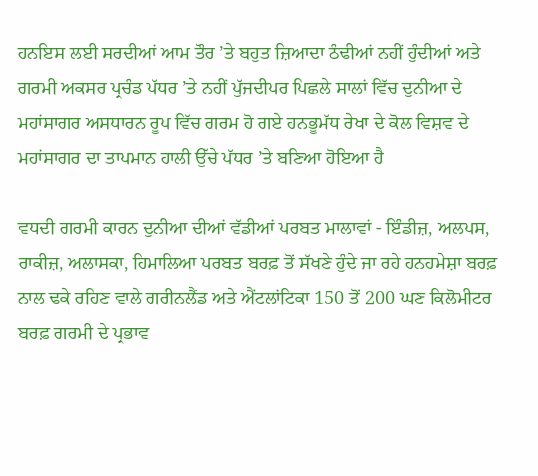ਹਨਇਸ ਲਈ ਸਰਦੀਆਂ ਆਮ ਤੌਰ ’ਤੇ ਬਹੁਤ ਜ਼ਿਆਦਾ ਠੰਢੀਆਂ ਨਹੀਂ ਹੁੰਦੀਆਂ ਅਤੇ ਗਰਮੀ ਅਕਸਰ ਪ੍ਰਚੰਡ ਪੱਧਰ ’ਤੇ ਨਹੀਂ ਪੁੱਜਦੀਪਰ ਪਿਛਲੇ ਸਾਲਾਂ ਵਿੱਚ ਦੁਨੀਆ ਦੇ ਮਹਾਂਸਾਗਰ ਅਸਧਾਰਨ ਰੂਪ ਵਿੱਚ ਗਰਮ ਹੋ ਗਏ ਹਨਭੂਮੱਧ ਰੇਖਾ ਦੇ ਕੋਲ ਵਿਸ਼ਵ ਦੇ ਮਹਾਂਸਾਗਰ ਦਾ ਤਾਪਮਾਨ ਹਾਲੀ ਉੱਚੇ ਪੱਧਰ ’ਤੇ ਬਣਿਆ ਹੋਇਆ ਹੈ

ਵਧਦੀ ਗਰਮੀ ਕਾਰਨ ਦੁਨੀਆ ਦੀਆਂ ਵੱਡੀਆਂ ਪਰਬਤ ਮਾਲਾਵਾਂ - ਇੰਡੀਜ਼, ਅਲਪਸ, ਰਾਕੀਜ਼, ਅਲਾਸਕਾ, ਹਿਮਾਲਿਆ ਪਰਬਤ ਬਰਫ਼ ਤੋਂ ਸੱਖਣੇ ਹੁੰਦੇ ਜਾ ਰਹੇ ਹਨਹਮੇਸ਼ਾ ਬਰਫ਼ ਨਾਲ ਢਕੇ ਰਹਿਣ ਵਾਲੇ ਗਰੀਨਲੈਂਡ ਅਤੇ ਐਂਟਲਾਂਟਿਕਾ 150 ਤੋਂ 200 ਘਣ ਕਿਲੋਮੀਟਰ ਬਰਫ਼ ਗਰਮੀ ਦੇ ਪ੍ਰਭਾਵ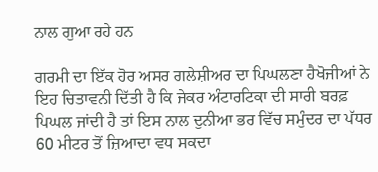ਨਾਲ ਗੁਆ ਰਹੇ ਹਨ

ਗਰਮੀ ਦਾ ਇੱਕ ਹੋਰ ਅਸਰ ਗਲੇਸ਼ੀਅਰ ਦਾ ਪਿਘਲਣਾ ਹੈਖੋਜੀਆਂ ਨੇ ਇਹ ਚਿਤਾਵਨੀ ਦਿੱਤੀ ਹੈ ਕਿ ਜੇਕਰ ਅੰਟਾਰਟਿਕਾ ਦੀ ਸਾਰੀ ਬਰਫ਼ ਪਿਘਲ ਜਾਂਦੀ ਹੈ ਤਾਂ ਇਸ ਨਾਲ ਦੁਨੀਆ ਭਰ ਵਿੱਚ ਸਮੁੰਦਰ ਦਾ ਪੱਧਰ 60 ਮੀਟਰ ਤੋਂ ਜ਼ਿਆਦਾ ਵਧ ਸਕਦਾ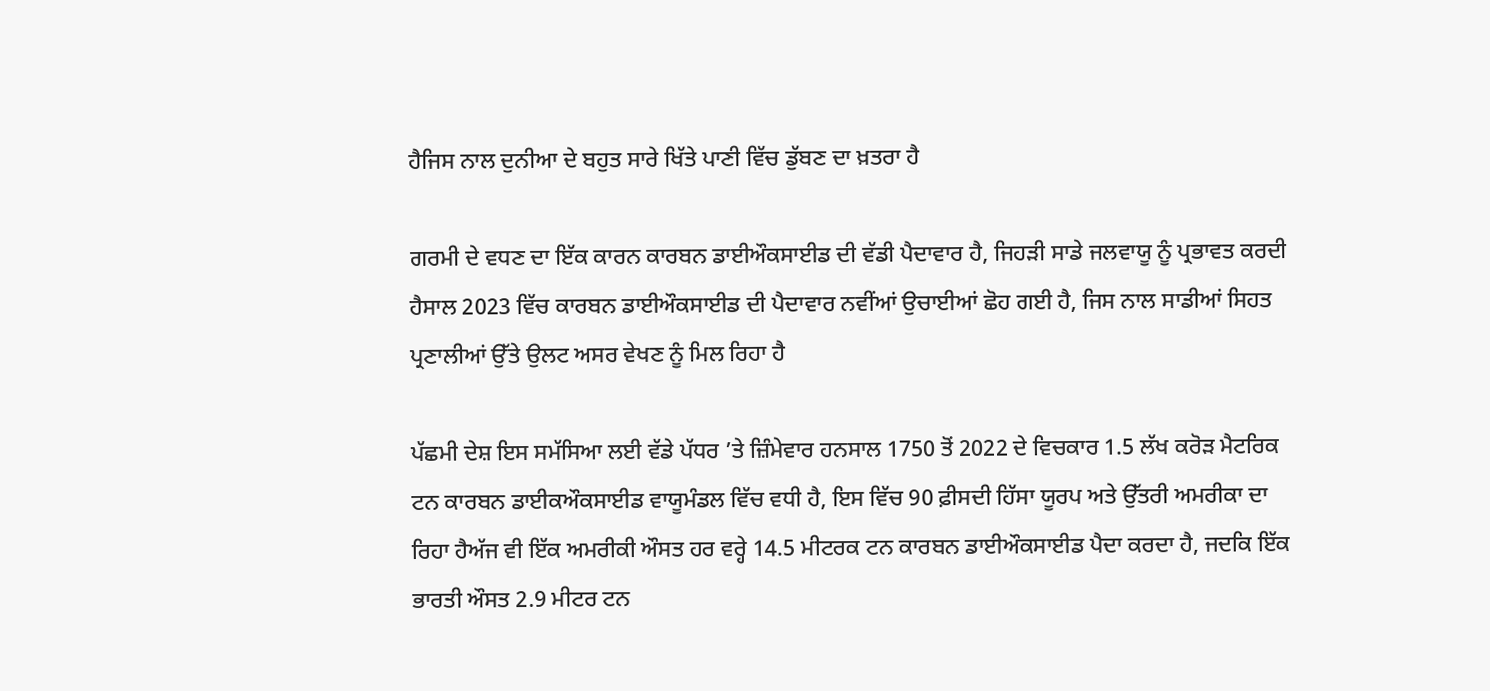ਹੈਜਿਸ ਨਾਲ ਦੁਨੀਆ ਦੇ ਬਹੁਤ ਸਾਰੇ ਖਿੱਤੇ ਪਾਣੀ ਵਿੱਚ ਡੁੱਬਣ ਦਾ ਖ਼ਤਰਾ ਹੈ

ਗਰਮੀ ਦੇ ਵਧਣ ਦਾ ਇੱਕ ਕਾਰਨ ਕਾਰਬਨ ਡਾਈਔਕਸਾਈਡ ਦੀ ਵੱਡੀ ਪੈਦਾਵਾਰ ਹੈ, ਜਿਹੜੀ ਸਾਡੇ ਜਲਵਾਯੂ ਨੂੰ ਪ੍ਰਭਾਵਤ ਕਰਦੀ ਹੈਸਾਲ 2023 ਵਿੱਚ ਕਾਰਬਨ ਡਾਈਔਕਸਾਈਡ ਦੀ ਪੈਦਾਵਾਰ ਨਵੀਂਆਂ ਉਚਾਈਆਂ ਛੋਹ ਗਈ ਹੈ, ਜਿਸ ਨਾਲ ਸਾਡੀਆਂ ਸਿਹਤ ਪ੍ਰਣਾਲੀਆਂ ਉੱਤੇ ਉਲਟ ਅਸਰ ਵੇਖਣ ਨੂੰ ਮਿਲ ਰਿਹਾ ਹੈ

ਪੱਛਮੀ ਦੇਸ਼ ਇਸ ਸਮੱਸਿਆ ਲਈ ਵੱਡੇ ਪੱਧਰ ’ਤੇ ਜ਼ਿੰਮੇਵਾਰ ਹਨਸਾਲ 1750 ਤੋਂ 2022 ਦੇ ਵਿਚਕਾਰ 1.5 ਲੱਖ ਕਰੋੜ ਮੈਟਰਿਕ ਟਨ ਕਾਰਬਨ ਡਾਈਕਔਕਸਾਈਡ ਵਾਯੂਮੰਡਲ ਵਿੱਚ ਵਧੀ ਹੈ, ਇਸ ਵਿੱਚ 90 ਫ਼ੀਸਦੀ ਹਿੱਸਾ ਯੂਰਪ ਅਤੇ ਉੱਤਰੀ ਅਮਰੀਕਾ ਦਾ ਰਿਹਾ ਹੈਅੱਜ ਵੀ ਇੱਕ ਅਮਰੀਕੀ ਔਸਤ ਹਰ ਵਰ੍ਹੇ 14.5 ਮੀਟਰਕ ਟਨ ਕਾਰਬਨ ਡਾਈਔਕਸਾਈਡ ਪੈਦਾ ਕਰਦਾ ਹੈ, ਜਦਕਿ ਇੱਕ ਭਾਰਤੀ ਔਸਤ 2.9 ਮੀਟਰ ਟਨ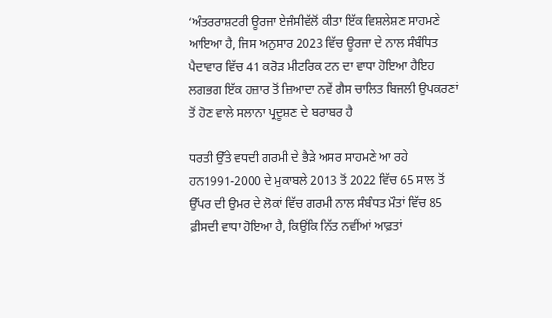‘ਅੰਤਰਰਾਸ਼ਟਰੀ ਊਰਜਾ ਏਜੰਸੀਵੱਲੋਂ ਕੀਤਾ ਇੱਕ ਵਿਸ਼ਲੇਸ਼ਣ ਸਾਹਮਣੇ ਆਇਆ ਹੈ, ਜਿਸ ਅਨੁਸਾਰ 2023 ਵਿੱਚ ਊਰਜਾ ਦੇ ਨਾਲ ਸੰਬੰਧਿਤ ਪੈਦਾਵਾਰ ਵਿੱਚ 41 ਕਰੋੜ ਮੀਟਰਿਕ ਟਨ ਦਾ ਵਾਧਾ ਹੋਇਆ ਹੈਇਹ ਲਗਭਗ ਇੱਕ ਹਜ਼ਾਰ ਤੋਂ ਜ਼ਿਆਦਾ ਨਵੇਂ ਗੈਸ ਚਾਲਿਤ ਬਿਜਲੀ ਉਪਕਰਣਾਂ ਤੋਂ ਹੋਣ ਵਾਲੇ ਸਲਾਨਾ ਪ੍ਰਦੂਸ਼ਣ ਦੇ ਬਰਾਬਰ ਹੈ

ਧਰਤੀ ਉੱਤੇ ਵਧਦੀ ਗਰਮੀ ਦੇ ਭੈੜੇ ਅਸਰ ਸਾਹਮਣੇ ਆ ਰਹੇ ਹਨ1991-2000 ਦੇ ਮੁਕਾਬਲੇ 2013 ਤੋਂ 2022 ਵਿੱਚ 65 ਸਾਲ ਤੋਂ ਉੱਪਰ ਦੀ ਉਮਰ ਦੇ ਲੋਕਾਂ ਵਿੱਚ ਗਰਮੀ ਨਾਲ ਸੰਬੰਧਤ ਮੌਤਾਂ ਵਿੱਚ 85 ਫ਼ੀਸਦੀ ਵਾਧਾ ਹੋਇਆ ਹੈ, ਕਿਉਂਕਿ ਨਿੱਤ ਨਵੀਂਆਂ ਆਫ਼ਤਾਂ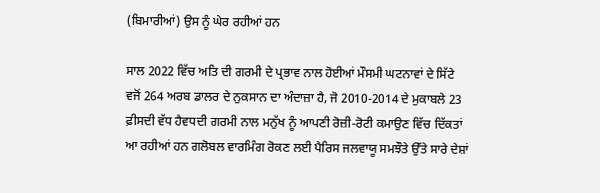(ਬਿਮਾਰੀਆਂ) ਉਸ ਨੂੰ ਘੇਰ ਰਹੀਆਂ ਹਨ

ਸਾਲ 2022 ਵਿੱਚ ਅਤਿ ਦੀ ਗਰਮੀ ਦੇ ਪ੍ਰਭਾਵ ਨਾਲ ਹੋਈਆਂ ਮੌਸਮੀ ਘਟਨਾਵਾਂ ਦੇ ਸਿੱਟੇ ਵਜੋਂ 264 ਅਰਬ ਡਾਲਰ ਦੇ ਨੁਕਸਾਨ ਦਾ ਅੰਦਾਜ਼ਾ ਹੈ, ਜੋ 2010-2014 ਦੇ ਮੁਕਾਬਲੇ 23 ਫ਼ੀਸਦੀ ਵੱਧ ਹੈਵਧਦੀ ਗਰਮੀ ਨਾਲ ਮਨੁੱਖ ਨੂੰ ਆਪਣੀ ਰੋਜ਼ੀ-ਰੋਟੀ ਕਮਾਉਣ ਵਿੱਚ ਦਿੱਕਤਾਂ ਆ ਰਹੀਆਂ ਹਨ ਗਲੋਬਲ ਵਾਰਮਿੰਗ ਰੋਕਣ ਲਈ ਪੈਰਿਸ ਜਲਵਾਯੂ ਸਮਝੌਤੇ ਉੱਤੇ ਸਾਰੇ ਦੇਸ਼ਾਂ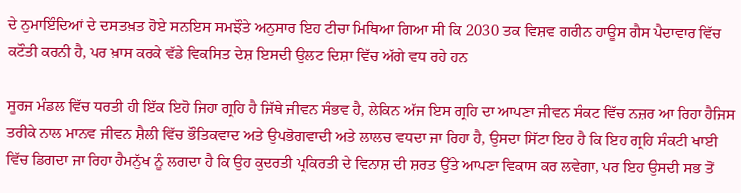ਦੇ ਨੁਮਾਇੰਦਿਆਂ ਦੇ ਦਸਤਖ਼ਤ ਹੋਏ ਸਨਇਸ ਸਮਝੌਤੇ ਅਨੁਸਾਰ ਇਹ ਟੀਚਾ ਮਿਥਿਆ ਗਿਆ ਸੀ ਕਿ 2030 ਤਕ ਵਿਸ਼ਵ ਗਰੀਨ ਹਾਊਸ ਗੈਸ ਪੈਦਾਵਾਰ ਵਿੱਚ ਕਟੌਤੀ ਕਰਨੀ ਹੈ, ਪਰ ਖ਼ਾਸ ਕਰਕੇ ਵੱਡੇ ਵਿਕਸਿਤ ਦੇਸ਼ ਇਸਦੀ ਉਲਟ ਦਿਸ਼ਾ ਵਿੱਚ ਅੱਗੇ ਵਧ ਰਹੇ ਹਨ

ਸੂਰਜ ਮੰਡਲ ਵਿੱਚ ਧਰਤੀ ਹੀ ਇੱਕ ਇਹੋ ਜਿਹਾ ਗ੍ਰਹਿ ਹੈ ਜਿੱਥੇ ਜੀਵਨ ਸੰਭਵ ਹੈ, ਲੇਕਿਨ ਅੱਜ ਇਸ ਗ੍ਰਹਿ ਦਾ ਆਪਣਾ ਜੀਵਨ ਸੰਕਟ ਵਿੱਚ ਨਜ਼ਰ ਆ ਰਿਹਾ ਹੈਜਿਸ ਤਰੀਕੇ ਨਾਲ ਮਾਨਵ ਜੀਵਨ ਸ਼ੈਲੀ ਵਿੱਚ ਭੌਤਿਕਵਾਦ ਅਤੇ ਉਪਭੋਗਵਾਦੀ ਅਤੇ ਲਾਲਚ ਵਧਦਾ ਜਾ ਰਿਹਾ ਹੈ, ਉਸਦਾ ਸਿੱਟਾ ਇਹ ਹੈ ਕਿ ਇਹ ਗ੍ਰਹਿ ਸੰਕਟੀ ਖਾਈ ਵਿੱਚ ਡਿਗਦਾ ਜਾ ਰਿਹਾ ਹੈਮਨੁੱਖ ਨੂੰ ਲਗਦਾ ਹੈ ਕਿ ਉਹ ਕੁਦਰਤੀ ਪ੍ਰਕਿਰਤੀ ਦੇ ਵਿਨਾਸ਼ ਦੀ ਸ਼ਰਤ ਉੱਤੇ ਆਪਣਾ ਵਿਕਾਸ ਕਰ ਲਵੇਗਾ, ਪਰ ਇਹ ਉਸਦੀ ਸਭ ਤੋਂ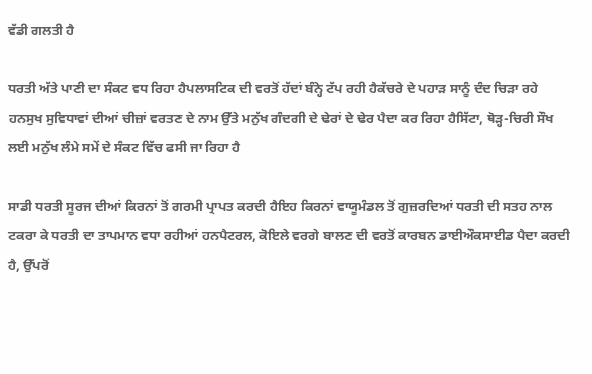ਵੱਡੀ ਗਲਤੀ ਹੈ

ਧਰਤੀ ਅੱਤੇ ਪਾਣੀ ਦਾ ਸੰਕਟ ਵਧ ਰਿਹਾ ਹੈਪਲਾਸਟਿਕ ਦੀ ਵਰਤੋਂ ਹੱਦਾਂ ਬੰਨ੍ਹੇ ਟੱਪ ਰਹੀ ਹੈਕੱਚਰੇ ਦੇ ਪਹਾੜ ਸਾਨੂੰ ਦੰਦ ਚਿੜਾ ਰਹੇ ਹਨਸੁਖ ਸੁਵਿਧਾਵਾਂ ਦੀਆਂ ਚੀਜ਼ਾਂ ਵਰਤਣ ਦੇ ਨਾਮ ਉੱਤੇ ਮਨੁੱਖ ਗੰਦਗੀ ਦੇ ਢੇਰਾਂ ਦੇ ਢੇਰ ਪੈਦਾ ਕਰ ਰਿਹਾ ਹੈਸਿੱਟਾ, ਥੋੜ੍ਹ-ਚਿਰੀ ਸੌਖ ਲਈ ਮਨੁੱਖ ਲੰਮੇ ਸਮੇਂ ਦੇ ਸੰਕਟ ਵਿੱਚ ਫਸੀ ਜਾ ਰਿਹਾ ਹੈ

ਸਾਡੀ ਧਰਤੀ ਸੂਰਜ ਦੀਆਂ ਕਿਰਨਾਂ ਤੋਂ ਗਰਮੀ ਪ੍ਰਾਪਤ ਕਰਦੀ ਹੈਇਹ ਕਿਰਨਾਂ ਵਾਯੂਮੰਡਲ ਤੋਂ ਗੁਜ਼ਰਦਿਆਂ ਧਰਤੀ ਦੀ ਸਤਹ ਨਾਲ ਟਕਰਾ ਕੇ ਧਰਤੀ ਦਾ ਤਾਪਮਾਨ ਵਧਾ ਰਹੀਆਂ ਹਨਪੈਟਰਲ, ਕੋਇਲੇ ਵਰਗੇ ਬਾਲਣ ਦੀ ਵਰਤੋਂ ਕਾਰਬਨ ਡਾਈਔਕਸਾਈਡ ਪੈਦਾ ਕਰਦੀ ਹੈ, ਉੱਪਰੋਂ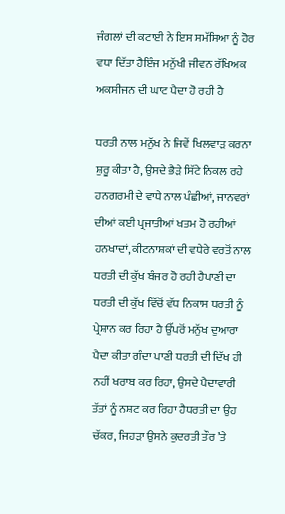ਜੰਗਲਾਂ ਦੀ ਕਟਾਈ ਨੇ ਇਸ ਸਮੱਸਿਆ ਨੂੰ ਹੋਰ ਵਧਾ ਦਿੱਤਾ ਹੈਇੰਜ ਮਨੁੱਖੀ ਜੀਵਨ ਰੱਖਿਅਕ ਅਕਸੀਜਨ ਦੀ ਘਾਟ ਪੈਦਾ ਹੋ ਰਹੀ ਹੈ

ਧਰਤੀ ਨਾਲ ਮਨੁੱਖ ਨੇ ਜਿਵੇਂ ਖਿਲਵਾੜ ਕਰਨਾ ਸ਼ੁਰੂ ਕੀਤਾ ਹੈ, ਉਸਦੇ ਭੈੜੇ ਸਿੱਟੇ ਨਿਕਲ ਰਹੇ ਹਨਗਰਮੀ ਦੇ ਵਾਧੇ ਨਾਲ ਪੰਛੀਆਂ, ਜਾਨਵਰਾਂ ਦੀਆਂ ਕਈ ਪ੍ਰਜਾਤੀਆਂ ਖਤਮ ਹੋ ਰਹੀਆਂ ਹਨਖਾਦਾਂ, ਕੀਟਨਾਸ਼ਕਾਂ ਦੀ ਵਧੇਰੇ ਵਰਤੋਂ ਨਾਲ ਧਰਤੀ ਦੀ ਕੁੱਖ ਬੰਜਰ ਹੋ ਰਹੀ ਹੈਪਾਣੀ ਦਾ ਧਰਤੀ ਦੀ ਕੁੱਖ ਵਿੱਚੋਂ ਵੱਧ ਨਿਕਾਸ ਧਰਤੀ ਨੂੰ ਪ੍ਰੇਸ਼ਾਨ ਕਰ ਰਿਹਾ ਹੈ ਉੱਪਰੋਂ ਮਨੁੱਖ ਦੁਆਰਾ ਪੈਦਾ ਕੀਤਾ ਗੰਦਾ ਪਾਣੀ ਧਰਤੀ ਦੀ ਦਿੱਖ ਹੀ ਨਹੀਂ ਖਰਾਬ ਕਰ ਰਿਹਾ, ਉਸਦੇ ਪੈਦਾਵਾਰੀ ਤੱਤਾਂ ਨੂੰ ਨਸ਼ਟ ਕਰ ਰਿਹਾ ਹੈਧਰਤੀ ਦਾ ਉਹ ਚੱਕਰ, ਜਿਹੜਾ ਉਸਨੇ ਕੁਦਰਤੀ ਤੌਰ ’ਤੇ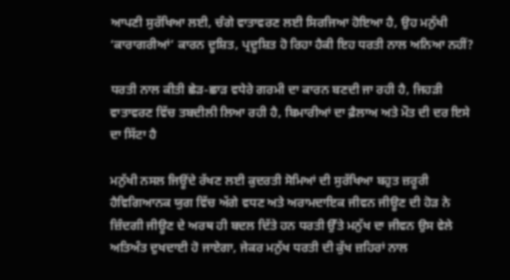ਆਪਣੀ ਸੁਰੱਖਿਆ ਲਈ, ਚੰਗੇ ਵਾਤਾਵਰਣ ਲਈ ਸਿਰਜਿਆ ਹੋਇਆ ਹੈ, ਉਹ ਮਨੁੱਖੀ ‘ਕਾਰਾਗਰੀਆਂ’ ਕਾਰਨ ਦੂਸ਼ਿਤ, ਪ੍ਰਦੂਸ਼ਿਤ ਹੋ ਰਿਹਾ ਹੈਕੀ ਇਹ ਧਰਤੀ ਨਾਲ ਅਨਿਆ ਨਹੀਂ?

ਧਰਤੀ ਨਾਲ ਕੀਤੀ ਛੇੜ-ਛਾੜ ਵਧੇਰੇ ਗਰਮੀ ਦਾ ਕਾਰਨ ਬਣਦੀ ਜਾ ਰਹੀ ਹੈ, ਜਿਹੜੀ ਵਾਤਾਵਰਣ ਵਿੱਚ ਤਬਦੀਲੀ ਲਿਆ ਰਹੀ ਹੈ, ਬਿਮਾਰੀਆਂ ਦਾ ਫ਼ੈਲਾਅ ਅਤੇ ਮੌਤ ਦੀ ਦਰ ਇਸੇ ਦਾ ਸਿੱਟਾ ਹੈ

ਮਨੁੱਖੀ ਨਸਲ ਜਿਊਂਦੇ ਰੱਖਣ ਲਈ ਕੁਦਰਤੀ ਸੋਮਿਆਂ ਦੀ ਸੁਰੱਖਿਆ ਬਹੁਤ ਜ਼ਰੂਰੀ ਹੈਵਿਗਿਆਨਕ ਯੁਗ ਵਿੱਚ ਅੱਗੇ ਵਧਣ ਅਤੇ ਅਰਾਮਦਾਇਕ ਜੀਵਨ ਜੀਊਣ ਦੀ ਹੋੜ ਨੇ ਜ਼ਿੰਦਗੀ ਜੀਊਣ ਦੇ ਅਰਥ ਹੀ ਬਦਲ ਦਿੱਤੇ ਹਨ ਧਰਤੀ ਉੱਤੇ ਮਨੁੱਖ ਦਾ ਜੀਵਨ ਉਸ ਵੇਲੇ ਅਤਿਅੰਤ ਦੁਖਦਾਈ ਹੋ ਜਾਏਗਾ, ਜੇਕਰ ਮਨੁੱਖ ਧਰਤੀ ਦੀ ਕੁੱਖ ਜ਼ਹਿਰਾਂ ਨਾਲ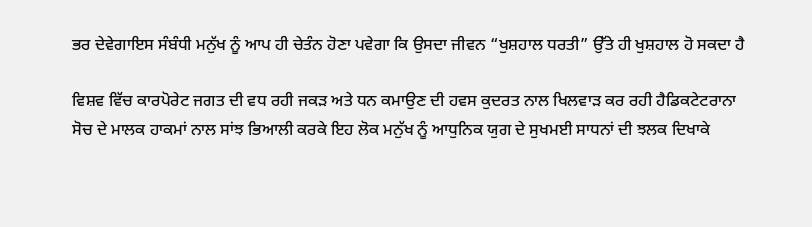ਭਰ ਦੇਵੇਗਾਇਸ ਸੰਬੰਧੀ ਮਨੁੱਖ ਨੂੰ ਆਪ ਹੀ ਚੇਤੰਨ ਹੋਣਾ ਪਵੇਗਾ ਕਿ ਉਸਦਾ ਜੀਵਨ “ਖੁਸ਼ਹਾਲ ਧਰਤੀ” ਉੱਤੇ ਹੀ ਖੁਸ਼ਹਾਲ ਹੋ ਸਕਦਾ ਹੈ

ਵਿਸ਼ਵ ਵਿੱਚ ਕਾਰਪੋਰੇਟ ਜਗਤ ਦੀ ਵਧ ਰਹੀ ਜਕੜ ਅਤੇ ਧਨ ਕਮਾਉਣ ਦੀ ਹਵਸ ਕੁਦਰਤ ਨਾਲ ਖਿਲਵਾੜ ਕਰ ਰਹੀ ਹੈਡਿਕਟੇਟਰਾਨਾ ਸੋਚ ਦੇ ਮਾਲਕ ਹਾਕਮਾਂ ਨਾਲ ਸਾਂਝ ਭਿਆਲੀ ਕਰਕੇ ਇਹ ਲੋਕ ਮਨੁੱਖ ਨੂੰ ਆਧੁਨਿਕ ਯੁਗ ਦੇ ਸੁਖਮਈ ਸਾਧਨਾਂ ਦੀ ਝਲਕ ਦਿਖਾਕੇ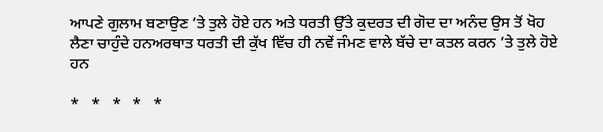ਆਪਣੇ ਗੁਲਾਮ ਬਣਾਉਣ ’ਤੇ ਤੁਲੇ ਹੋਏ ਹਨ ਅਤੇ ਧਰਤੀ ਉੱਤੇ ਕੁਦਰਤ ਦੀ ਗੋਦ ਦਾ ਅਨੰਦ ਉਸ ਤੋਂ ਖੋਹ ਲੈਣਾ ਚਾਹੁੰਦੇ ਹਨਅਰਥਾਤ ਧਰਤੀ ਦੀ ਕੁੱਖ ਵਿੱਚ ਹੀ ਨਵੇਂ ਜੰਮਣ ਵਾਲੇ ਬੱਚੇ ਦਾ ਕਤਲ ਕਰਨ ’ਤੇ ਤੁਲੇ ਹੋਏ ਹਨ

*   *   *   *   *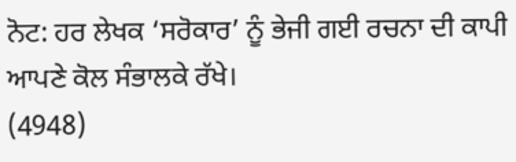ਨੋਟ: ਹਰ ਲੇਖਕ ‘ਸਰੋਕਾਰ’ ਨੂੰ ਭੇਜੀ ਗਈ ਰਚਨਾ ਦੀ ਕਾਪੀ ਆਪਣੇ ਕੋਲ ਸੰਭਾਲਕੇ ਰੱਖੇ।
(4948)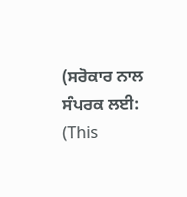(ਸਰੋਕਾਰ ਨਾਲ ਸੰਪਰਕ ਲਈ:
(This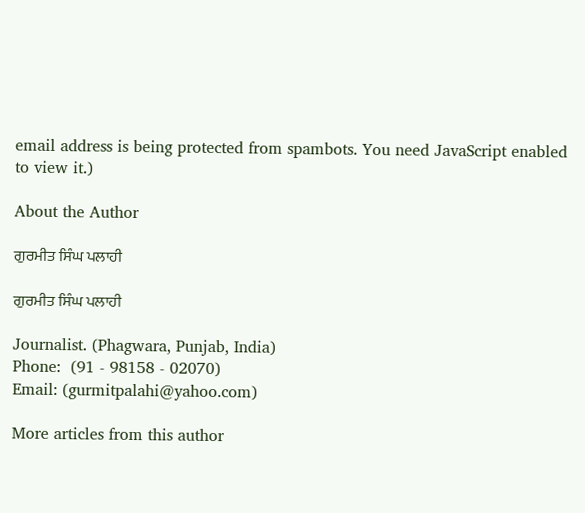email address is being protected from spambots. You need JavaScript enabled to view it.)

About the Author

ਗੁਰਮੀਤ ਸਿੰਘ ਪਲਾਹੀ

ਗੁਰਮੀਤ ਸਿੰਘ ਪਲਾਹੀ

Journalist. (Phagwara, Punjab, India)
Phone:  (91 - 98158 - 02070)
Email: (gurmitpalahi@yahoo.com)

More articles from this author